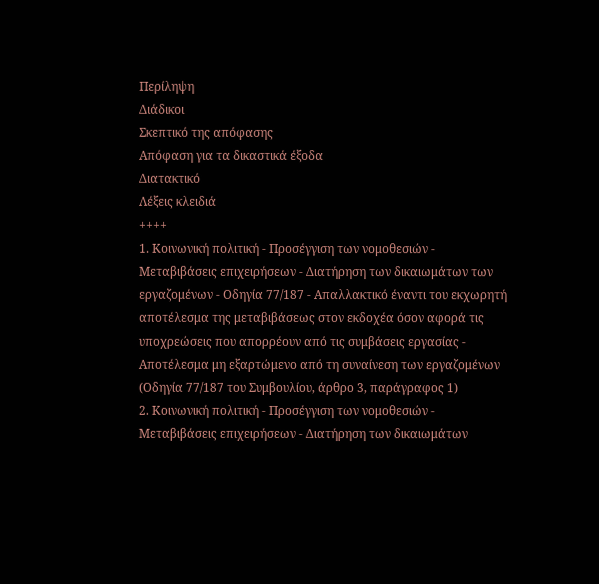Περίληψη
Διάδικοι
Σκεπτικό της απόφασης
Απόφαση για τα δικαστικά έξοδα
Διατακτικό
Λέξεις κλειδιά
++++
1. Κοινωνική πολιτική - Προσέγγιση των νομοθεσιών - Μεταβιβάσεις επιχειρήσεων - Διατήρηση των δικαιωμάτων των εργαζομένων - Οδηγία 77/187 - Απαλλακτικό έναντι του εκχωρητή αποτέλεσμα της μεταβιβάσεως στον εκδοχέα όσον αφορά τις υποχρεώσεις που απορρέουν από τις συμβάσεις εργασίας - Αποτέλεσμα μη εξαρτώμενο από τη συναίνεση των εργαζομένων
(Οδηγία 77/187 του Συμβουλίου, άρθρο 3, παράγραφος 1)
2. Κοινωνική πολιτική - Προσέγγιση των νομοθεσιών - Μεταβιβάσεις επιχειρήσεων - Διατήρηση των δικαιωμάτων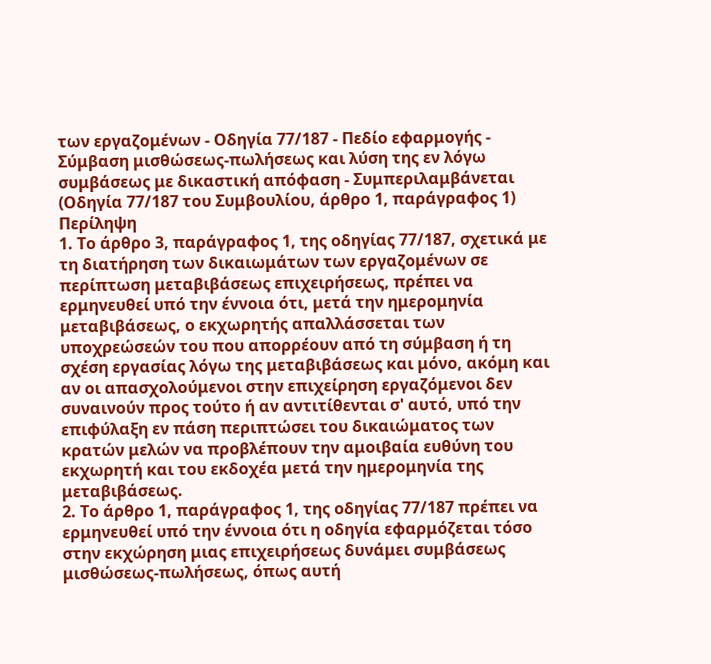των εργαζομένων - Οδηγία 77/187 - Πεδίο εφαρμογής - Σύμβαση μισθώσεως-πωλήσεως και λύση της εν λόγω συμβάσεως με δικαστική απόφαση - Συμπεριλαμβάνεται
(Οδηγία 77/187 του Συμβουλίου, άρθρο 1, παράγραφος 1)
Περίληψη
1. Το άρθρο 3, παράγραφος 1, της οδηγίας 77/187, σχετικά με τη διατήρηση των δικαιωμάτων των εργαζομένων σε περίπτωση μεταβιβάσεως επιχειρήσεως, πρέπει να ερμηνευθεί υπό την έννοια ότι, μετά την ημερομηνία μεταβιβάσεως, ο εκχωρητής απαλλάσσεται των υποχρεώσεών του που απορρέουν από τη σύμβαση ή τη σχέση εργασίας λόγω της μεταβιβάσεως και μόνο, ακόμη και αν οι απασχολούμενοι στην επιχείρηση εργαζόμενοι δεν συναινούν προς τούτο ή αν αντιτίθενται σ' αυτό, υπό την επιφύλαξη εν πάση περιπτώσει του δικαιώματος των κρατών μελών να προβλέπουν την αμοιβαία ευθύνη του εκχωρητή και του εκδοχέα μετά την ημερομηνία της μεταβιβάσεως.
2. Το άρθρο 1, παράγραφος 1, της οδηγίας 77/187 πρέπει να ερμηνευθεί υπό την έννοια ότι η οδηγία εφαρμόζεται τόσο στην εκχώρηση μιας επιχειρήσεως δυνάμει συμβάσεως μισθώσεως-πωλήσεως, όπως αυτή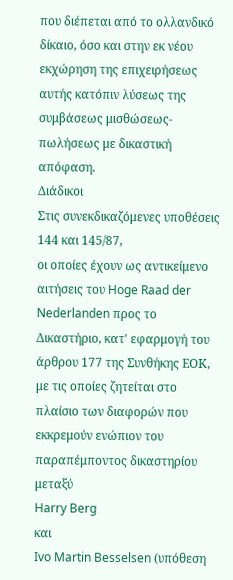που διέπεται από το ολλανδικό δίκαιο, όσο και στην εκ νέου εκχώρηση της επιχειρήσεως αυτής κατόπιν λύσεως της συμβάσεως μισθώσεως-πωλήσεως με δικαστική απόφαση.
Διάδικοι
Στις συνεκδικαζόμενες υποθέσεις 144 και 145/87,
οι οποίες έχουν ως αντικείμενο αιτήσεις του Hoge Raad der Nederlanden προς το Δικαστήριο, κατ' εφαρμογή του άρθρου 177 της Συνθήκης ΕΟΚ, με τις οποίες ζητείται στο πλαίσιο των διαφορών που εκκρεμούν ενώπιον του παραπέμποντος δικαστηρίου μεταξύ
Harry Berg
και
Ivo Martin Besselsen (υπόθεση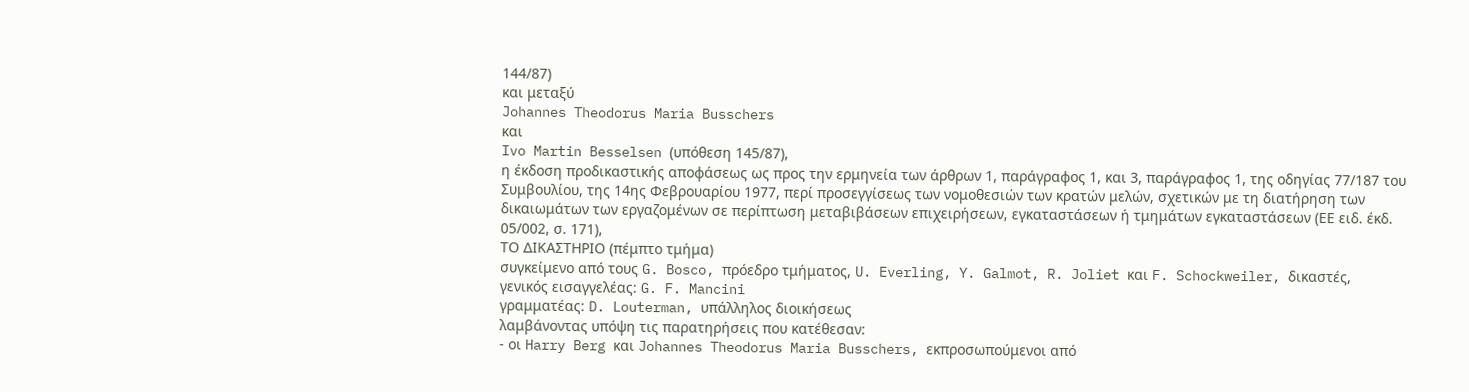144/87)
και μεταξύ
Johannes Theodorus Maria Busschers
και
Ivo Martin Besselsen (υπόθεση 145/87),
η έκδοση προδικαστικής αποφάσεως ως προς την ερμηνεία των άρθρων 1, παράγραφος 1, και 3, παράγραφος 1, της οδηγίας 77/187 του Συμβουλίου, της 14ης Φεβρουαρίου 1977, περί προσεγγίσεως των νομοθεσιών των κρατών μελών, σχετικών με τη διατήρηση των δικαιωμάτων των εργαζομένων σε περίπτωση μεταβιβάσεων επιχειρήσεων, εγκαταστάσεων ή τμημάτων εγκαταστάσεων (ΕΕ ειδ. έκδ. 05/002, σ. 171),
ΤΟ ΔΙΚΑΣΤΗΡΙΟ (πέμπτο τμήμα)
συγκείμενο από τους G. Bosco, πρόεδρο τμήματος, U. Everling, Y. Galmot, R. Joliet και F. Schockweiler, δικαστές,
γενικός εισαγγελέας: G. F. Mancini
γραμματέας: D. Louterman, υπάλληλος διοικήσεως
λαμβάνοντας υπόψη τις παρατηρήσεις που κατέθεσαν:
- οι Harry Berg και Johannes Theodorus Maria Busschers, εκπροσωπούμενοι από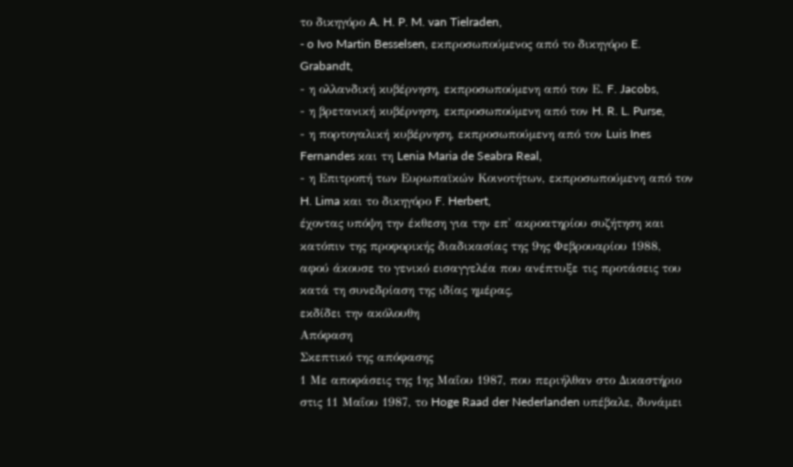το δικηγόρο A. H. P. M. van Tielraden,
- o Ivo Martin Besselsen, εκπροσωπούμενος από το δικηγόρο E. Grabandt,
- η ολλανδική κυβέρνηση, εκπροσωπούμενη από τον Ε. F. Jacobs,
- η βρετανική κυβέρνηση, εκπροσωπούμενη από τον H. R. L. Purse,
- η πορτογαλική κυβέρνηση, εκπροσωπούμενη από τον Luis Ines Fernandes και τη Lenia Maria de Seabra Real,
- η Επιτροπή των Ευρωπαϊκών Κοινοτήτων, εκπροσωπούμενη από τον H. Lima και το δικηγόρο F. Herbert,
έχοντας υπόψη την έκθεση για την επ' ακροατηρίου συζήτηση και κατόπιν της προφορικής διαδικασίας της 9ης Φεβρουαρίου 1988,
αφού άκουσε το γενικό εισαγγελέα που ανέπτυξε τις προτάσεις του κατά τη συνεδρίαση της ιδίας ημέρας,
εκδίδει την ακόλουθη
Απόφαση
Σκεπτικό της απόφασης
1 Με αποφάσεις της 1ης Μαΐου 1987, που περιήλθαν στο Δικαστήριο στις 11 Μαΐου 1987, το Hoge Raad der Nederlanden υπέβαλε, δυνάμει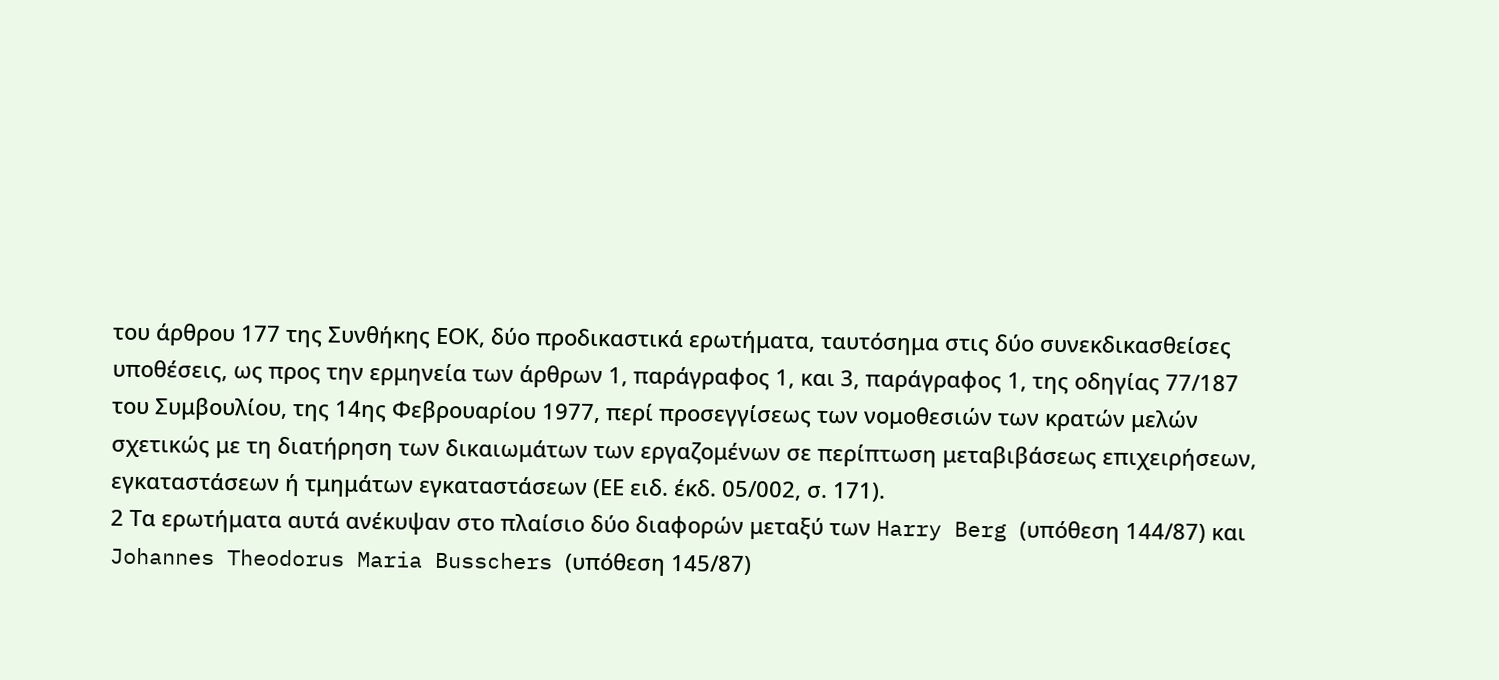του άρθρου 177 της Συνθήκης ΕΟΚ, δύο προδικαστικά ερωτήματα, ταυτόσημα στις δύο συνεκδικασθείσες υποθέσεις, ως προς την ερμηνεία των άρθρων 1, παράγραφος 1, και 3, παράγραφος 1, της οδηγίας 77/187 του Συμβουλίου, της 14ης Φεβρουαρίου 1977, περί προσεγγίσεως των νομοθεσιών των κρατών μελών σχετικώς με τη διατήρηση των δικαιωμάτων των εργαζομένων σε περίπτωση μεταβιβάσεως επιχειρήσεων, εγκαταστάσεων ή τμημάτων εγκαταστάσεων (ΕΕ ειδ. έκδ. 05/002, σ. 171).
2 Τα ερωτήματα αυτά ανέκυψαν στο πλαίσιο δύο διαφορών μεταξύ των Harry Berg (υπόθεση 144/87) και Johannes Theodorus Maria Busschers (υπόθεση 145/87)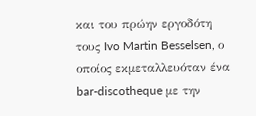και του πρώην εργοδότη τους Ivo Martin Besselsen, ο οποίος εκμεταλλευόταν ένα bar-discotheque με την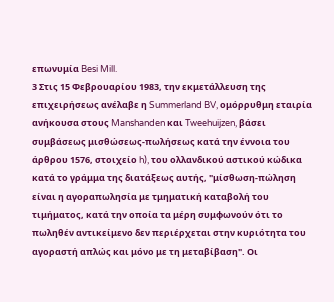επωνυμία Besi Mill.
3 Στις 15 Φεβρουαρίου 1983, την εκμετάλλευση της επιχειρήσεως ανέλαβε η Summerland BV, ομόρρυθμη εταιρία ανήκουσα στους Manshanden και Tweehuijzen, βάσει συμβάσεως μισθώσεως-πωλήσεως κατά την έννοια του άρθρου 1576, στοιχείο h), του ολλανδικού αστικού κώδικα κατά το γράμμα της διατάξεως αυτής, "μίσθωση-πώληση είναι η αγοραπωλησία με τμηματική καταβολή του τιμήματος, κατά την οποία τα μέρη συμφωνούν ότι το πωληθέν αντικείμενο δεν περιέρχεται στην κυριότητα του αγοραστή απλώς και μόνο με τη μεταβίβαση". Οι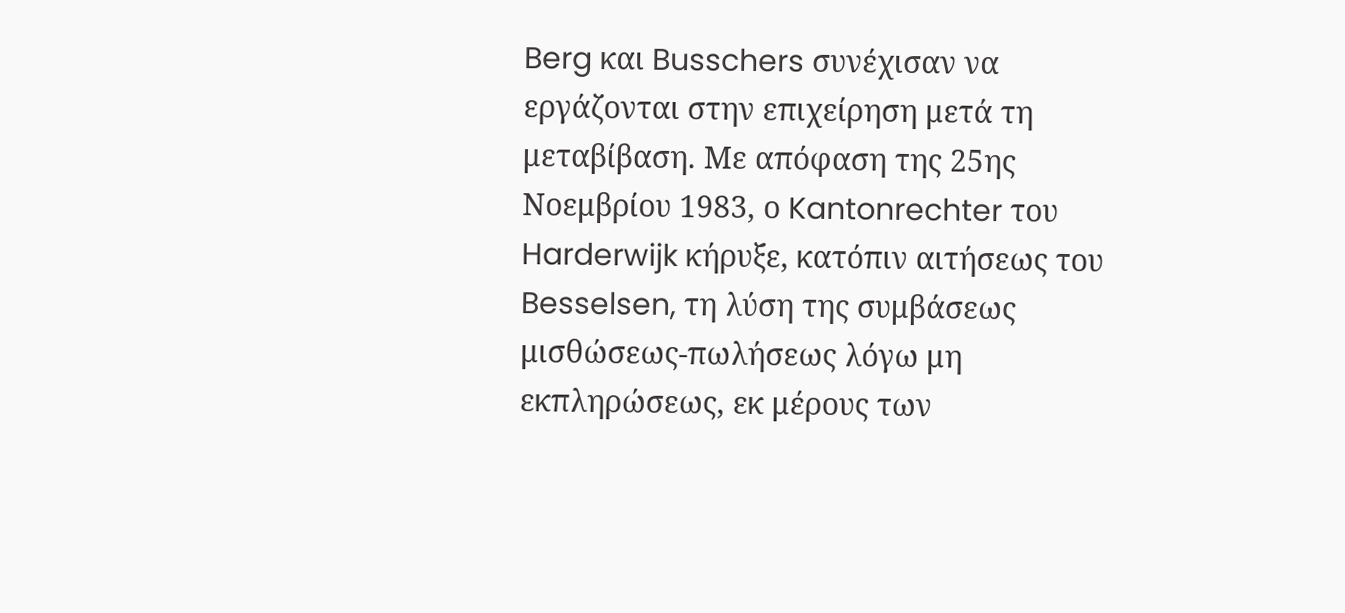Berg και Busschers συνέχισαν να εργάζονται στην επιχείρηση μετά τη μεταβίβαση. Με απόφαση της 25ης Νοεμβρίου 1983, ο Kantonrechter του Harderwijk κήρυξε, κατόπιν αιτήσεως του Besselsen, τη λύση της συμβάσεως μισθώσεως-πωλήσεως λόγω μη εκπληρώσεως, εκ μέρους των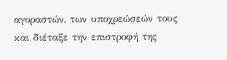αγοραστών, των υποχρεώσεών τους και διέταξε την επιστροφή της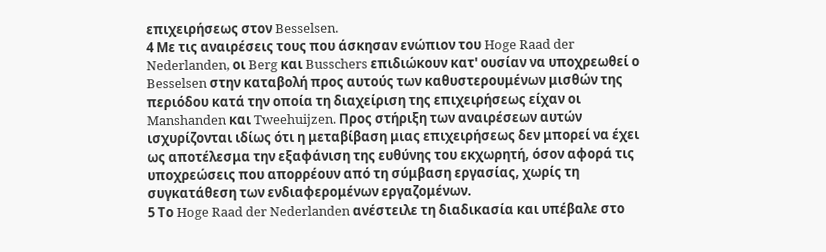επιχειρήσεως στον Besselsen.
4 Με τις αναιρέσεις τους που άσκησαν ενώπιον του Hoge Raad der Nederlanden, οι Berg και Busschers επιδιώκουν κατ' ουσίαν να υποχρεωθεί ο Besselsen στην καταβολή προς αυτούς των καθυστερουμένων μισθών της περιόδου κατά την οποία τη διαχείριση της επιχειρήσεως είχαν οι Manshanden και Tweehuijzen. Προς στήριξη των αναιρέσεων αυτών ισχυρίζονται ιδίως ότι η μεταβίβαση μιας επιχειρήσεως δεν μπορεί να έχει ως αποτέλεσμα την εξαφάνιση της ευθύνης του εκχωρητή, όσον αφορά τις υποχρεώσεις που απορρέουν από τη σύμβαση εργασίας, χωρίς τη συγκατάθεση των ενδιαφερομένων εργαζομένων.
5 Το Hoge Raad der Nederlanden ανέστειλε τη διαδικασία και υπέβαλε στο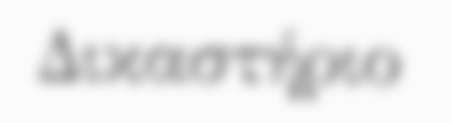Δικαστήριο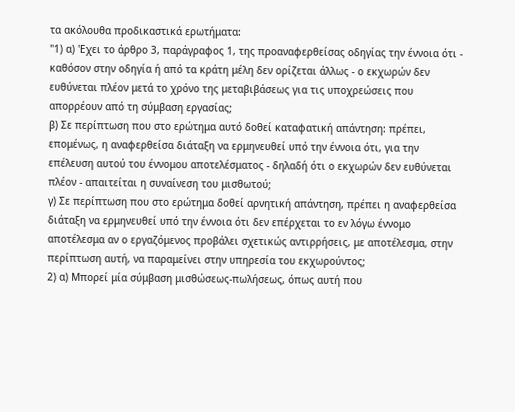τα ακόλουθα προδικαστικά ερωτήματα:
"1) α) 'Εχει το άρθρο 3, παράγραφος 1, της προαναφερθείσας οδηγίας την έννοια ότι - καθόσον στην οδηγία ή από τα κράτη μέλη δεν ορίζεται άλλως - ο εκχωρών δεν ευθύνεται πλέον μετά το χρόνο της μεταβιβάσεως για τις υποχρεώσεις που απορρέουν από τη σύμβαση εργασίας;
β) Σε περίπτωση που στο ερώτημα αυτό δοθεί καταφατική απάντηση: πρέπει, επομένως, η αναφερθείσα διάταξη να ερμηνευθεί υπό την έννοια ότι, για την επέλευση αυτού του έννομου αποτελέσματος - δηλαδή ότι ο εκχωρών δεν ευθύνεται πλέον - απαιτείται η συναίνεση του μισθωτού;
γ) Σε περίπτωση που στο ερώτημα δοθεί αρνητική απάντηση, πρέπει η αναφερθείσα διάταξη να ερμηνευθεί υπό την έννοια ότι δεν επέρχεται το εν λόγω έννομο αποτέλεσμα αν ο εργαζόμενος προβάλει σχετικώς αντιρρήσεις, με αποτέλεσμα, στην περίπτωση αυτή, να παραμείνει στην υπηρεσία του εκχωρούντος;
2) α) Μπορεί μία σύμβαση μισθώσεως-πωλήσεως, όπως αυτή που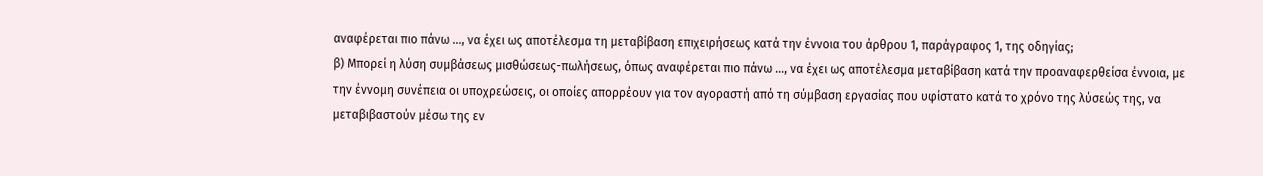αναφέρεται πιο πάνω ..., να έχει ως αποτέλεσμα τη μεταβίβαση επιχειρήσεως κατά την έννοια του άρθρου 1, παράγραφος 1, της οδηγίας;
β) Μπορεί η λύση συμβάσεως μισθώσεως-πωλήσεως, όπως αναφέρεται πιο πάνω ..., να έχει ως αποτέλεσμα μεταβίβαση κατά την προαναφερθείσα έννοια, με την έννομη συνέπεια οι υποχρεώσεις, οι οποίες απορρέουν για τον αγοραστή από τη σύμβαση εργασίας που υφίστατο κατά το χρόνο της λύσεώς της, να μεταβιβαστούν μέσω της εν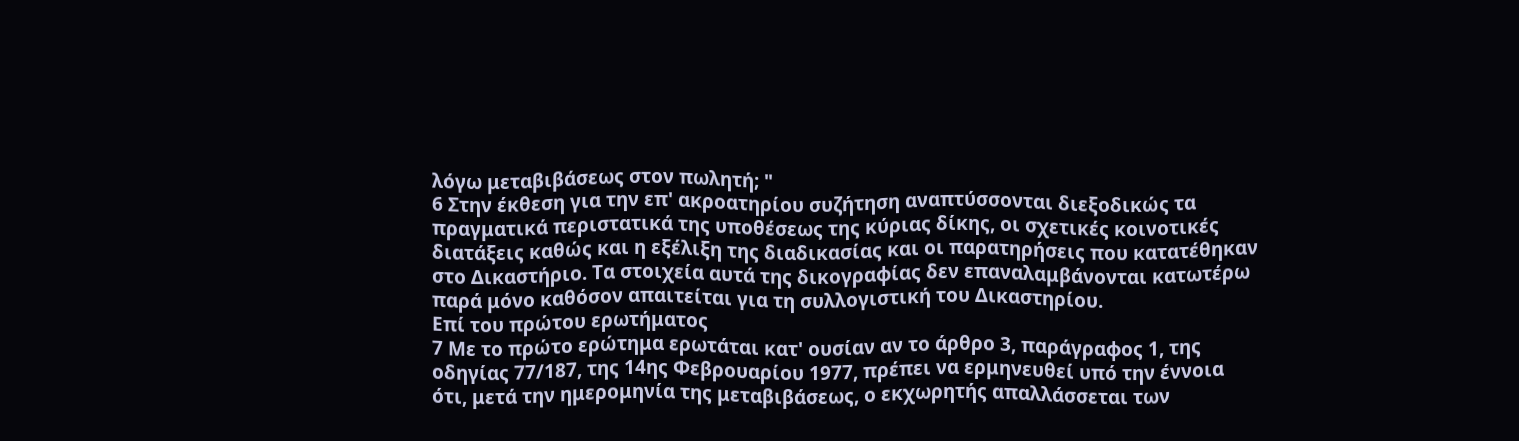λόγω μεταβιβάσεως στον πωλητή; "
6 Στην έκθεση για την επ' ακροατηρίου συζήτηση αναπτύσσονται διεξοδικώς τα πραγματικά περιστατικά της υποθέσεως της κύριας δίκης, οι σχετικές κοινοτικές διατάξεις καθώς και η εξέλιξη της διαδικασίας και οι παρατηρήσεις που κατατέθηκαν στο Δικαστήριο. Τα στοιχεία αυτά της δικογραφίας δεν επαναλαμβάνονται κατωτέρω παρά μόνο καθόσον απαιτείται για τη συλλογιστική του Δικαστηρίου.
Επί του πρώτου ερωτήματος
7 Με το πρώτο ερώτημα ερωτάται κατ' ουσίαν αν το άρθρο 3, παράγραφος 1, της οδηγίας 77/187, της 14ης Φεβρουαρίου 1977, πρέπει να ερμηνευθεί υπό την έννοια ότι, μετά την ημερομηνία της μεταβιβάσεως, ο εκχωρητής απαλλάσσεται των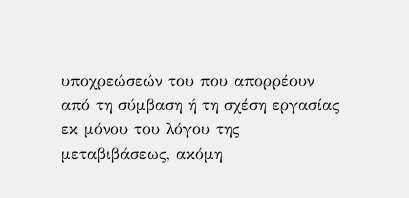υποχρεώσεών του που απορρέουν από τη σύμβαση ή τη σχέση εργασίας εκ μόνου του λόγου της μεταβιβάσεως, ακόμη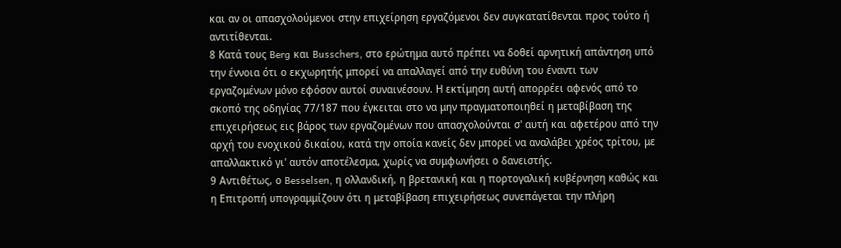και αν οι απασχολούμενοι στην επιχείρηση εργαζόμενοι δεν συγκατατίθενται προς τούτο ή αντιτίθενται.
8 Κατά τους Berg και Busschers, στο ερώτημα αυτό πρέπει να δοθεί αρνητική απάντηση υπό την έννοια ότι ο εκχωρητής μπορεί να απαλλαγεί από την ευθύνη του έναντι των εργαζομένων μόνο εφόσον αυτοί συναινέσουν. Η εκτίμηση αυτή απορρέει αφενός από το σκοπό της οδηγίας 77/187 που έγκειται στο να μην πραγματοποιηθεί η μεταβίβαση της επιχειρήσεως εις βάρος των εργαζομένων που απασχολούνται σ' αυτή και αφετέρου από την αρχή του ενοχικού δικαίου, κατά την οποία κανείς δεν μπορεί να αναλάβει χρέος τρίτου, με απαλλακτικό γι' αυτόν αποτέλεσμα, χωρίς να συμφωνήσει ο δανειστής.
9 Αντιθέτως, ο Besselsen, η ολλανδική, η βρετανική και η πορτογαλική κυβέρνηση καθώς και η Επιτροπή υπογραμμίζουν ότι η μεταβίβαση επιχειρήσεως συνεπάγεται την πλήρη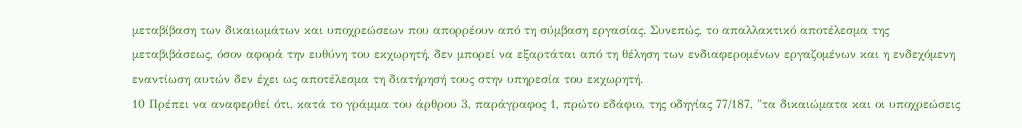μεταβίβαση των δικαιωμάτων και υποχρεώσεων που απορρέουν από τη σύμβαση εργασίας. Συνεπώς, το απαλλακτικό αποτέλεσμα της μεταβιβάσεως, όσον αφορά την ευθύνη του εκχωρητή, δεν μπορεί να εξαρτάται από τη θέληση των ενδιαφερομένων εργαζομένων και η ενδεχόμενη εναντίωση αυτών δεν έχει ως αποτέλεσμα τη διατήρησή τους στην υπηρεσία του εκχωρητή.
10 Πρέπει να αναφερθεί ότι, κατά το γράμμα του άρθρου 3, παράγραφος 1, πρώτο εδάφιο, της οδηγίας 77/187, "τα δικαιώματα και οι υποχρεώσεις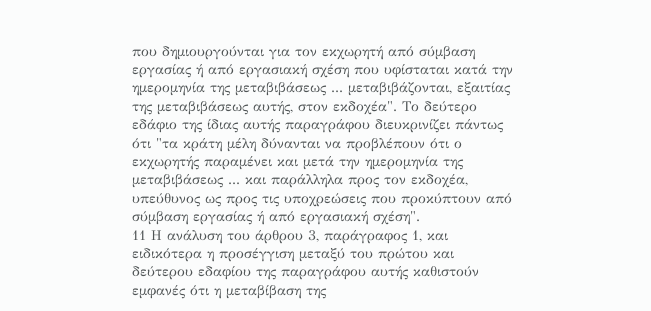που δημιουργούνται για τον εκχωρητή από σύμβαση εργασίας ή από εργασιακή σχέση που υφίσταται κατά την ημερομηνία της μεταβιβάσεως ... μεταβιβάζονται, εξαιτίας της μεταβιβάσεως αυτής, στον εκδοχέα". Το δεύτερο εδάφιο της ίδιας αυτής παραγράφου διευκρινίζει πάντως ότι "τα κράτη μέλη δύνανται να προβλέπουν ότι ο εκχωρητής παραμένει και μετά την ημερομηνία της μεταβιβάσεως ... και παράλληλα προς τον εκδοχέα, υπεύθυνος ως προς τις υποχρεώσεις που προκύπτουν από σύμβαση εργασίας ή από εργασιακή σχέση".
11 Η ανάλυση του άρθρου 3, παράγραφος 1, και ειδικότερα η προσέγγιση μεταξύ του πρώτου και δεύτερου εδαφίου της παραγράφου αυτής καθιστούν εμφανές ότι η μεταβίβαση της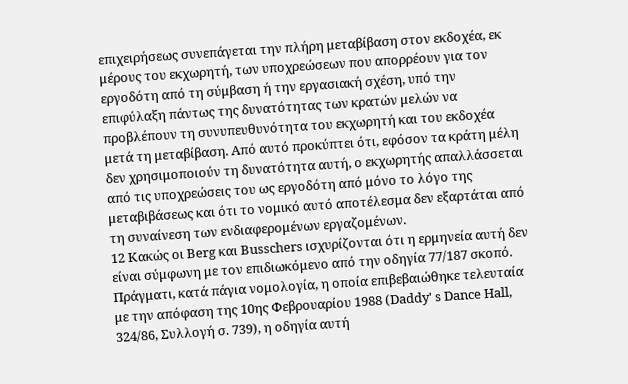επιχειρήσεως συνεπάγεται την πλήρη μεταβίβαση στον εκδοχέα, εκ μέρους του εκχωρητή, των υποχρεώσεων που απορρέουν για τον εργοδότη από τη σύμβαση ή την εργασιακή σχέση, υπό την επιφύλαξη πάντως της δυνατότητας των κρατών μελών να προβλέπουν τη συνυπευθυνότητα του εκχωρητή και του εκδοχέα μετά τη μεταβίβαση. Από αυτό προκύπτει ότι, εφόσον τα κράτη μέλη δεν χρησιμοποιούν τη δυνατότητα αυτή, ο εκχωρητής απαλλάσσεται από τις υποχρεώσεις του ως εργοδότη από μόνο το λόγο της μεταβιβάσεως και ότι το νομικό αυτό αποτέλεσμα δεν εξαρτάται από τη συναίνεση των ενδιαφερομένων εργαζομένων.
12 Κακώς οι Berg και Busschers ισχυρίζονται ότι η ερμηνεία αυτή δεν είναι σύμφωνη με τον επιδιωκόμενο από την οδηγία 77/187 σκοπό. Πράγματι, κατά πάγια νομολογία, η οποία επιβεβαιώθηκε τελευταία με την απόφαση της 10ης Φεβρουαρίου 1988 (Daddy' s Dance Hall, 324/86, Συλλογή σ. 739), η οδηγία αυτή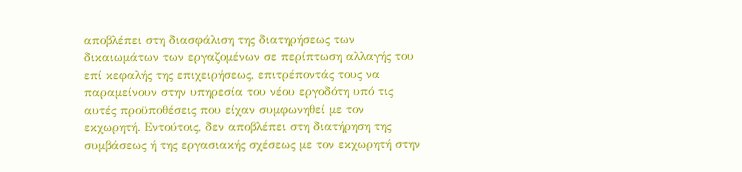αποβλέπει στη διασφάλιση της διατηρήσεως των δικαιωμάτων των εργαζομένων σε περίπτωση αλλαγής του επί κεφαλής της επιχειρήσεως, επιτρέποντάς τους να παραμείνουν στην υπηρεσία του νέου εργοδότη υπό τις αυτές προϋποθέσεις που είχαν συμφωνηθεί με τον εκχωρητή. Εντούτοις, δεν αποβλέπει στη διατήρηση της συμβάσεως ή της εργασιακής σχέσεως με τον εκχωρητή στην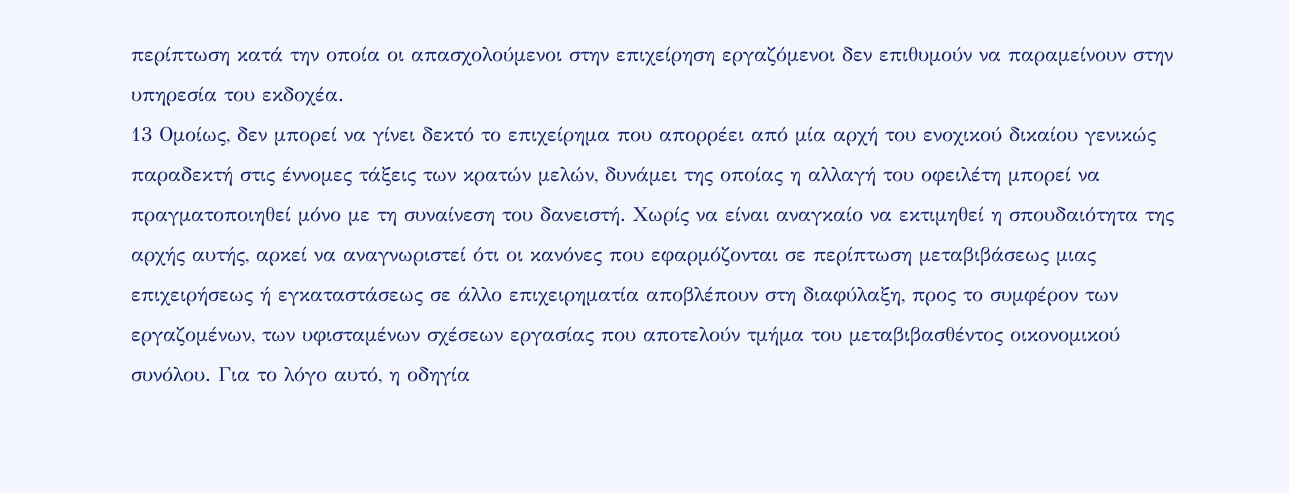περίπτωση κατά την οποία οι απασχολούμενοι στην επιχείρηση εργαζόμενοι δεν επιθυμούν να παραμείνουν στην υπηρεσία του εκδοχέα.
13 Ομοίως, δεν μπορεί να γίνει δεκτό το επιχείρημα που απορρέει από μία αρχή του ενοχικού δικαίου γενικώς παραδεκτή στις έννομες τάξεις των κρατών μελών, δυνάμει της οποίας η αλλαγή του οφειλέτη μπορεί να πραγματοποιηθεί μόνο με τη συναίνεση του δανειστή. Χωρίς να είναι αναγκαίο να εκτιμηθεί η σπουδαιότητα της αρχής αυτής, αρκεί να αναγνωριστεί ότι οι κανόνες που εφαρμόζονται σε περίπτωση μεταβιβάσεως μιας επιχειρήσεως ή εγκαταστάσεως σε άλλο επιχειρηματία αποβλέπουν στη διαφύλαξη, προς το συμφέρον των εργαζομένων, των υφισταμένων σχέσεων εργασίας που αποτελούν τμήμα του μεταβιβασθέντος οικονομικού συνόλου. Για το λόγο αυτό, η οδηγία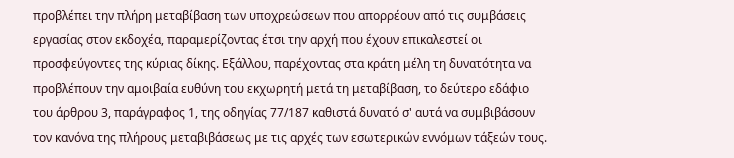προβλέπει την πλήρη μεταβίβαση των υποχρεώσεων που απορρέουν από τις συμβάσεις εργασίας στον εκδοχέα, παραμερίζοντας έτσι την αρχή που έχουν επικαλεστεί οι προσφεύγοντες της κύριας δίκης. Εξάλλου, παρέχοντας στα κράτη μέλη τη δυνατότητα να προβλέπουν την αμοιβαία ευθύνη του εκχωρητή μετά τη μεταβίβαση, το δεύτερο εδάφιο του άρθρου 3, παράγραφος 1, της οδηγίας 77/187 καθιστά δυνατό σ' αυτά να συμβιβάσουν τον κανόνα της πλήρους μεταβιβάσεως με τις αρχές των εσωτερικών εννόμων τάξεών τους.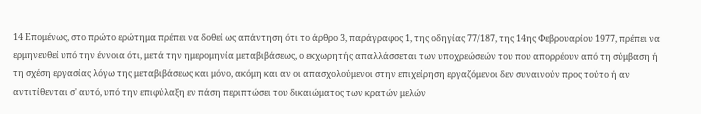14 Επομένως, στο πρώτο ερώτημα πρέπει να δοθεί ως απάντηση ότι το άρθρο 3, παράγραφος 1, της οδηγίας 77/187, της 14ης Φεβρουαρίου 1977, πρέπει να ερμηνευθεί υπό την έννοια ότι, μετά την ημερομηνία μεταβιβάσεως, ο εκχωρητής απαλλάσσεται των υποχρεώσεών του που απορρέουν από τη σύμβαση ή τη σχέση εργασίας λόγω της μεταβιβάσεως και μόνο, ακόμη και αν οι απασχολούμενοι στην επιχείρηση εργαζόμενοι δεν συναινούν προς τούτο ή αν αντιτίθενται σ' αυτό, υπό την επιφύλαξη εν πάση περιπτώσει του δικαιώματος των κρατών μελών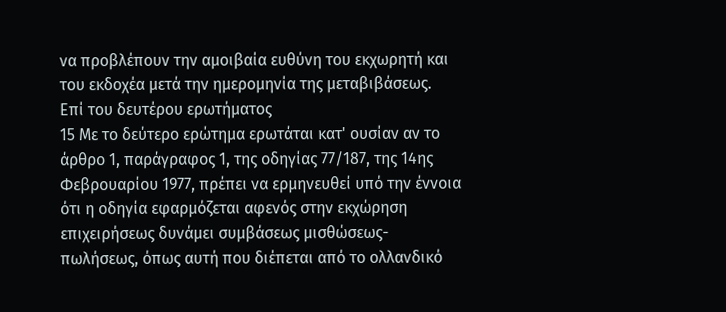να προβλέπουν την αμοιβαία ευθύνη του εκχωρητή και του εκδοχέα μετά την ημερομηνία της μεταβιβάσεως.
Επί του δευτέρου ερωτήματος
15 Με το δεύτερο ερώτημα ερωτάται κατ' ουσίαν αν το άρθρο 1, παράγραφος 1, της οδηγίας 77/187, της 14ης Φεβρουαρίου 1977, πρέπει να ερμηνευθεί υπό την έννοια ότι η οδηγία εφαρμόζεται αφενός στην εκχώρηση επιχειρήσεως δυνάμει συμβάσεως μισθώσεως-πωλήσεως, όπως αυτή που διέπεται από το ολλανδικό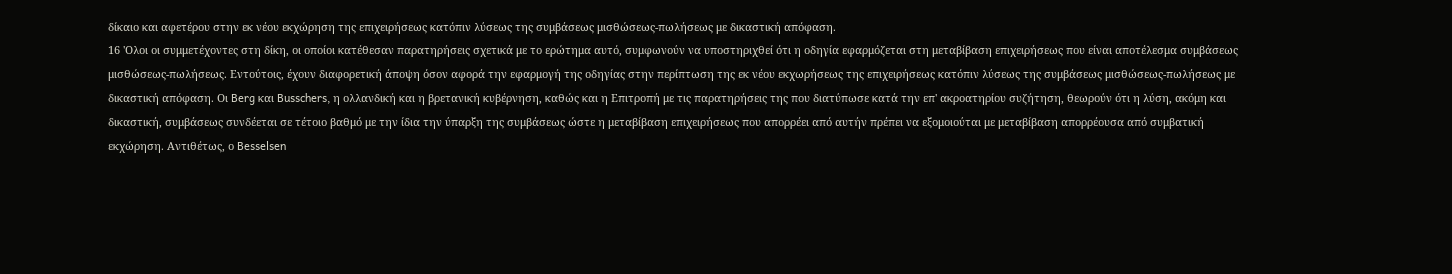δίκαιο και αφετέρου στην εκ νέου εκχώρηση της επιχειρήσεως κατόπιν λύσεως της συμβάσεως μισθώσεως-πωλήσεως με δικαστική απόφαση.
16 'Ολοι οι συμμετέχοντες στη δίκη, οι οποίοι κατέθεσαν παρατηρήσεις σχετικά με το ερώτημα αυτό, συμφωνούν να υποστηριχθεί ότι η οδηγία εφαρμόζεται στη μεταβίβαση επιχειρήσεως που είναι αποτέλεσμα συμβάσεως μισθώσεως-πωλήσεως. Εντούτοις, έχουν διαφορετική άποψη όσον αφορά την εφαρμογή της οδηγίας στην περίπτωση της εκ νέου εκχωρήσεως της επιχειρήσεως κατόπιν λύσεως της συμβάσεως μισθώσεως-πωλήσεως με δικαστική απόφαση. Οι Berg και Busschers, η ολλανδική και η βρετανική κυβέρνηση, καθώς και η Επιτροπή με τις παρατηρήσεις της που διατύπωσε κατά την επ' ακροατηρίου συζήτηση, θεωρούν ότι η λύση, ακόμη και δικαστική, συμβάσεως συνδέεται σε τέτοιο βαθμό με την ίδια την ύπαρξη της συμβάσεως ώστε η μεταβίβαση επιχειρήσεως που απορρέει από αυτήν πρέπει να εξομοιούται με μεταβίβαση απορρέουσα από συμβατική εκχώρηση. Αντιθέτως, ο Besselsen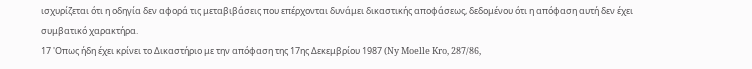ισχυρίζεται ότι η οδηγία δεν αφορά τις μεταβιβάσεις που επέρχονται δυνάμει δικαστικής αποφάσεως, δεδομένου ότι η απόφαση αυτή δεν έχει συμβατικό χαρακτήρα.
17 'Οπως ήδη έχει κρίνει το Δικαστήριο με την απόφαση της 17ης Δεκεμβρίου 1987 (Ny Moelle Kro, 287/86,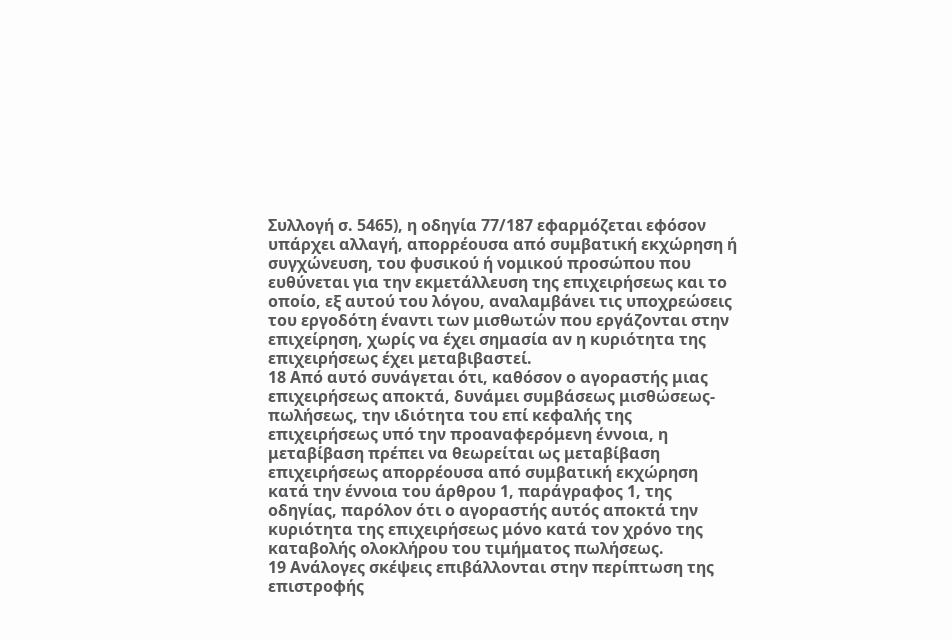Συλλογή σ. 5465), η οδηγία 77/187 εφαρμόζεται εφόσον υπάρχει αλλαγή, απορρέουσα από συμβατική εκχώρηση ή συγχώνευση, του φυσικού ή νομικού προσώπου που ευθύνεται για την εκμετάλλευση της επιχειρήσεως και το οποίο, εξ αυτού του λόγου, αναλαμβάνει τις υποχρεώσεις του εργοδότη έναντι των μισθωτών που εργάζονται στην επιχείρηση, χωρίς να έχει σημασία αν η κυριότητα της επιχειρήσεως έχει μεταβιβαστεί.
18 Από αυτό συνάγεται ότι, καθόσον ο αγοραστής μιας επιχειρήσεως αποκτά, δυνάμει συμβάσεως μισθώσεως-πωλήσεως, την ιδιότητα του επί κεφαλής της επιχειρήσεως υπό την προαναφερόμενη έννοια, η μεταβίβαση πρέπει να θεωρείται ως μεταβίβαση επιχειρήσεως απορρέουσα από συμβατική εκχώρηση κατά την έννοια του άρθρου 1, παράγραφος 1, της οδηγίας, παρόλον ότι ο αγοραστής αυτός αποκτά την κυριότητα της επιχειρήσεως μόνο κατά τον χρόνο της καταβολής ολοκλήρου του τιμήματος πωλήσεως.
19 Ανάλογες σκέψεις επιβάλλονται στην περίπτωση της επιστροφής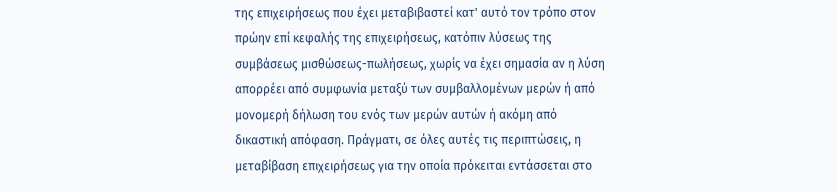της επιχειρήσεως που έχει μεταβιβαστεί κατ' αυτό τον τρόπο στον πρώην επί κεφαλής της επιχειρήσεως, κατόπιν λύσεως της συμβάσεως μισθώσεως-πωλήσεως, χωρίς να έχει σημασία αν η λύση απορρέει από συμφωνία μεταξύ των συμβαλλομένων μερών ή από μονομερή δήλωση του ενός των μερών αυτών ή ακόμη από δικαστική απόφαση. Πράγματι, σε όλες αυτές τις περιπτώσεις, η μεταβίβαση επιχειρήσεως για την οποία πρόκειται εντάσσεται στο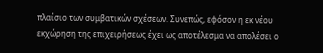πλαίσιο των συμβατικών σχέσεων. Συνεπώς, εφόσον η εκ νέου εκχώρηση της επιχειρήσεως έχει ως αποτέλεσμα να απολέσει ο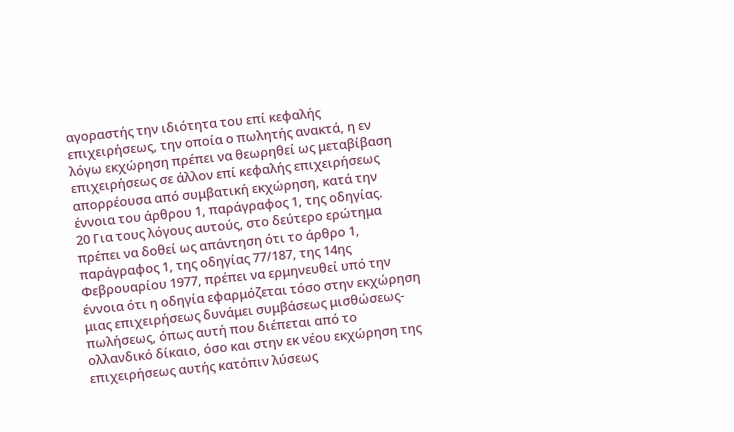αγοραστής την ιδιότητα του επί κεφαλής επιχειρήσεως, την οποία ο πωλητής ανακτά, η εν λόγω εκχώρηση πρέπει να θεωρηθεί ως μεταβίβαση επιχειρήσεως σε άλλον επί κεφαλής επιχειρήσεως απορρέουσα από συμβατική εκχώρηση, κατά την έννοια του άρθρου 1, παράγραφος 1, της οδηγίας.
20 Για τους λόγους αυτούς, στο δεύτερο ερώτημα πρέπει να δοθεί ως απάντηση ότι το άρθρο 1, παράγραφος 1, της οδηγίας 77/187, της 14ης Φεβρουαρίου 1977, πρέπει να ερμηνευθεί υπό την έννοια ότι η οδηγία εφαρμόζεται τόσο στην εκχώρηση μιας επιχειρήσεως δυνάμει συμβάσεως μισθώσεως-πωλήσεως, όπως αυτή που διέπεται από το ολλανδικό δίκαιο, όσο και στην εκ νέου εκχώρηση της επιχειρήσεως αυτής κατόπιν λύσεως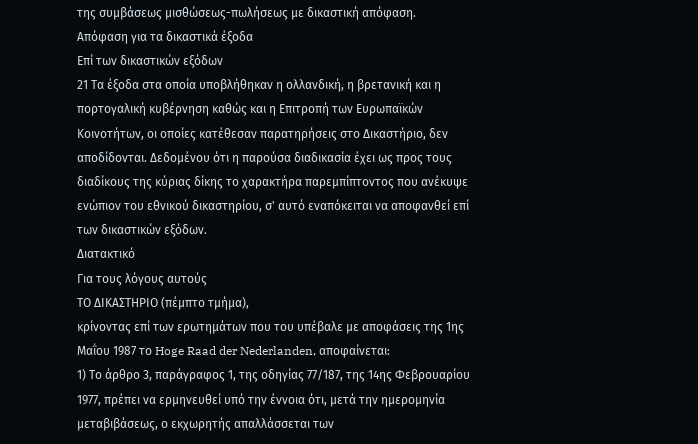της συμβάσεως μισθώσεως-πωλήσεως με δικαστική απόφαση.
Απόφαση για τα δικαστικά έξοδα
Επί των δικαστικών εξόδων
21 Τα έξοδα στα οποία υποβλήθηκαν η ολλανδική, η βρετανική και η πορτογαλική κυβέρνηση καθώς και η Επιτροπή των Ευρωπαϊκών Κοινοτήτων, οι οποίες κατέθεσαν παρατηρήσεις στο Δικαστήριο, δεν αποδίδονται. Δεδομένου ότι η παρούσα διαδικασία έχει ως προς τους διαδίκους της κύριας δίκης το χαρακτήρα παρεμπίπτοντος που ανέκυψε ενώπιον του εθνικού δικαστηρίου, σ' αυτό εναπόκειται να αποφανθεί επί των δικαστικών εξόδων.
Διατακτικό
Για τους λόγους αυτούς
ΤΟ ΔΙΚΑΣΤΗΡΙΟ (πέμπτο τμήμα),
κρίνοντας επί των ερωτημάτων που του υπέβαλε με αποφάσεις της 1ης Μαΐου 1987 το Hoge Raad der Nederlanden, αποφαίνεται:
1) Το άρθρο 3, παράγραφος 1, της οδηγίας 77/187, της 14ης Φεβρουαρίου 1977, πρέπει να ερμηνευθεί υπό την έννοια ότι, μετά την ημερομηνία μεταβιβάσεως, ο εκχωρητής απαλλάσσεται των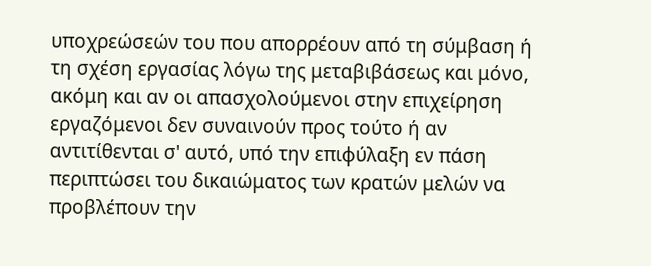υποχρεώσεών του που απορρέουν από τη σύμβαση ή τη σχέση εργασίας λόγω της μεταβιβάσεως και μόνο, ακόμη και αν οι απασχολούμενοι στην επιχείρηση εργαζόμενοι δεν συναινούν προς τούτο ή αν αντιτίθενται σ' αυτό, υπό την επιφύλαξη εν πάση περιπτώσει του δικαιώματος των κρατών μελών να προβλέπουν την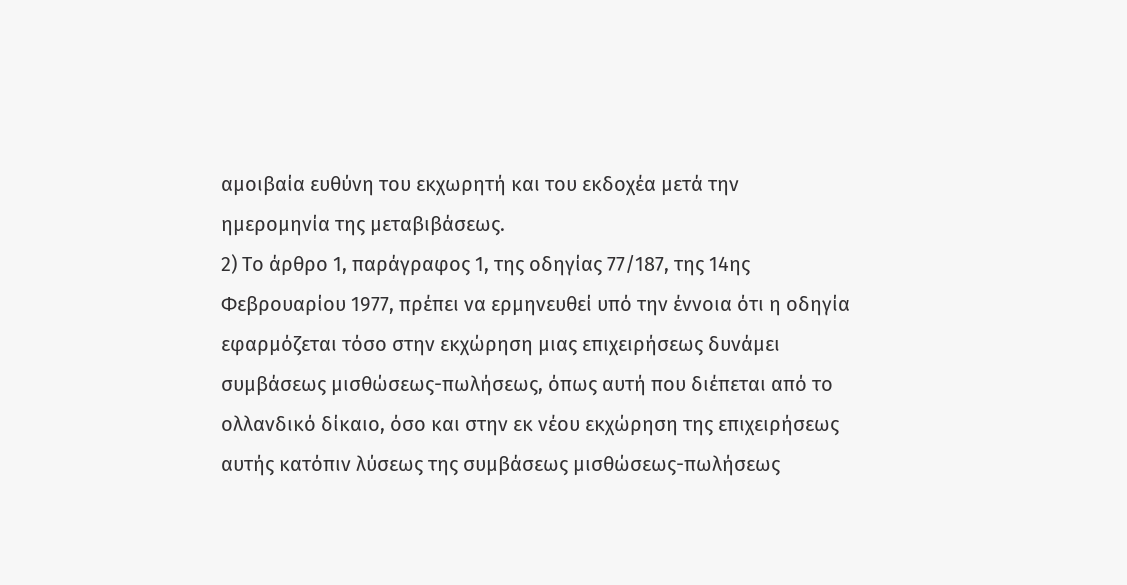αμοιβαία ευθύνη του εκχωρητή και του εκδοχέα μετά την ημερομηνία της μεταβιβάσεως.
2) Το άρθρο 1, παράγραφος 1, της οδηγίας 77/187, της 14ης Φεβρουαρίου 1977, πρέπει να ερμηνευθεί υπό την έννοια ότι η οδηγία εφαρμόζεται τόσο στην εκχώρηση μιας επιχειρήσεως δυνάμει συμβάσεως μισθώσεως-πωλήσεως, όπως αυτή που διέπεται από το ολλανδικό δίκαιο, όσο και στην εκ νέου εκχώρηση της επιχειρήσεως αυτής κατόπιν λύσεως της συμβάσεως μισθώσεως-πωλήσεως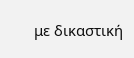με δικαστική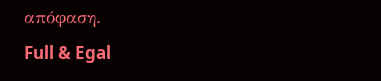απόφαση.
Full & Egal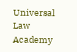Universal Law Academy